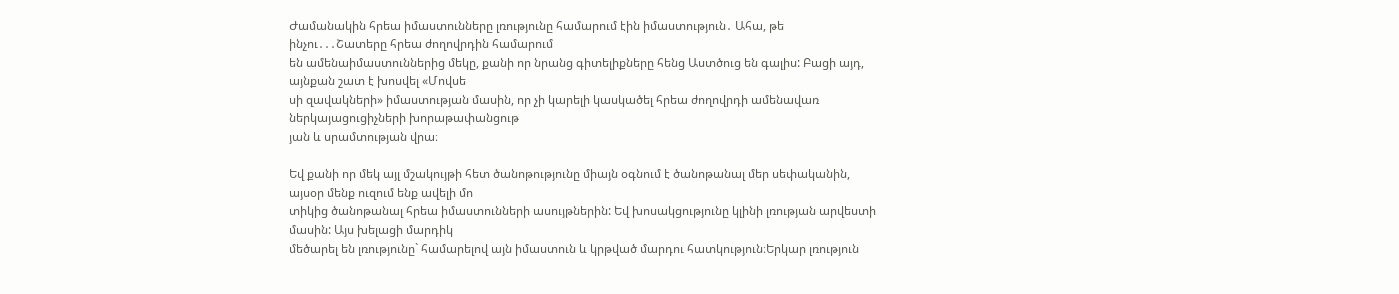Ժամանակին հրեա իմաստունները լռությունը համարում էին իմաստություն․ Ահա, թե ինչու․․․Շատերը հրեա ժողովրդին համարում
են ամենաիմաստուններից մեկը, քանի որ նրանց գիտելիքները հենց Աստծուց են գալիս: Բացի այդ, այնքան շատ է խոսվել «Մովսե
սի զավակների» իմաստության մասին, որ չի կարելի կասկածել հրեա ժողովրդի ամենավառ ներկայացուցիչների խորաթափանցութ
յան և սրամտության վրա։

Եվ քանի որ մեկ այլ մշակույթի հետ ծանոթությունը միայն օգնում է ծանոթանալ մեր սեփականին, այսօր մենք ուզում ենք ավելի մո
տիկից ծանոթանալ հրեա իմաստունների ասույթներին: Եվ խոսակցությունը կլինի լռության արվեստի մասին: Այս խելացի մարդիկ
մեծարել են լռությունը` համարելով այն իմաստուն և կրթված մարդու հատկություն։Երկար լռություն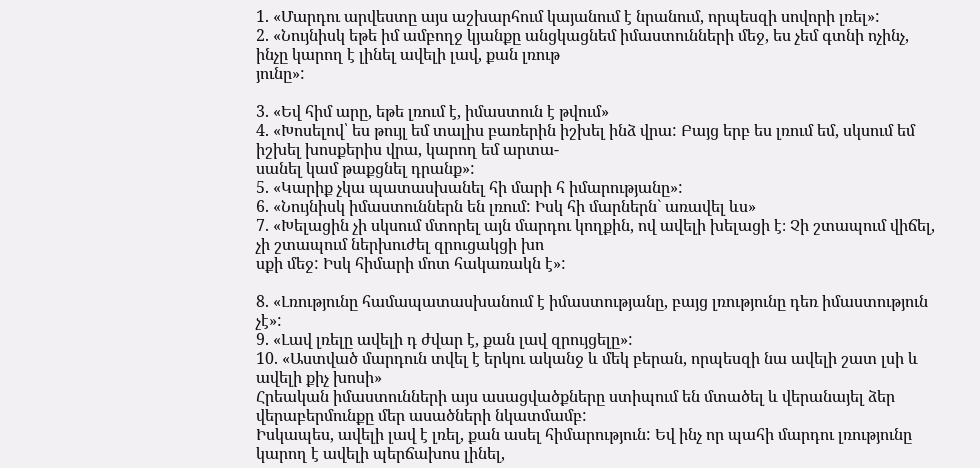1. «Մարդու արվեստը այս աշխարհում կայանում է նրանում, որպեսզի սովորի լռել»:
2. «Նույնիսկ եթե իմ ամբողջ կյանքը անցկացնեմ իմաստունների մեջ, ես չեմ գտնի ոչինչ, ինչը կարող է լինել ավելի լավ, քան լռութ
յունը»:

3. «Եվ հիմ արը, եթե լռում է, իմաստուն է թվում»
4. «Խոսելով՝ ես թույլ եմ տալիս բառերին իշխել ինձ վրա: Բայց երբ ես լռում եմ, սկսում եմ իշխել խոսքերիս վրա, կարող եմ արտա-
սանել կամ թաքցնել դրանք»:
5. «Կարիք չկա պատասխանել հի մարի հ իմարությանը»:
6. «Նույնիսկ իմաստուններն են լռում: Իսկ հի մարներն` առավել ևս»
7. «Խելացին չի սկսում մտորել այն մարդու կողքին, ով ավելի խելացի է։ Չի շտապում վիճել, չի շտապում ներխուժել զրուցակցի խո
սքի մեջ: Իսկ հիմարի մոտ հակառակն է»:

8. «Լռությունը համապատասխանում է իմաստությանը, բայց լռությունը դեռ իմաստություն չէ»:
9. «Լավ լռելը ավելի դ ժվար է, քան լավ զրույցելը»:
10. «Աստված մարդուն տվել է երկու ականջ և մեկ բերան, որպեսզի նա ավելի շատ լսի և ավելի քիչ խոսի»
Հրեական իմաստունների այս ասացվածքները ստիպում են մտածել և վերանայել ձեր վերաբերմունքը մեր ասածների նկատմամբ:
Իսկապես, ավելի լավ է լռել, քան ասել հիմարություն: Եվ ինչ որ պահի մարդու լռությունը կարող է ավելի պերճախոս լինել,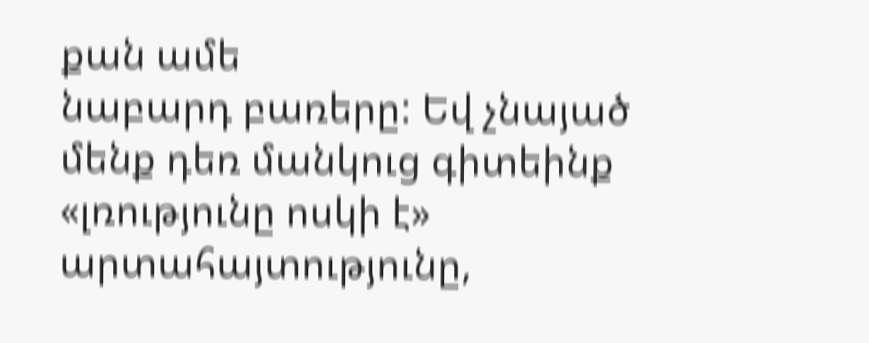քան ամե
նաբարդ բառերը: Եվ չնայած մենք դեռ մանկուց գիտեինք «լռությունը ոսկի է» արտահայտությունը,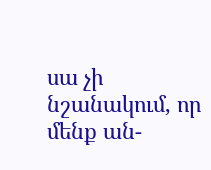սա չի նշանակում, որ մենք ան-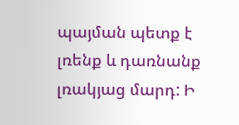պայման պետք է լռենք և դառնանք լռակյաց մարդ: Ի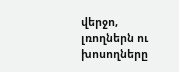վերջո, լռողներն ու խոսողները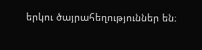երկու ծայրահեղություններ են։